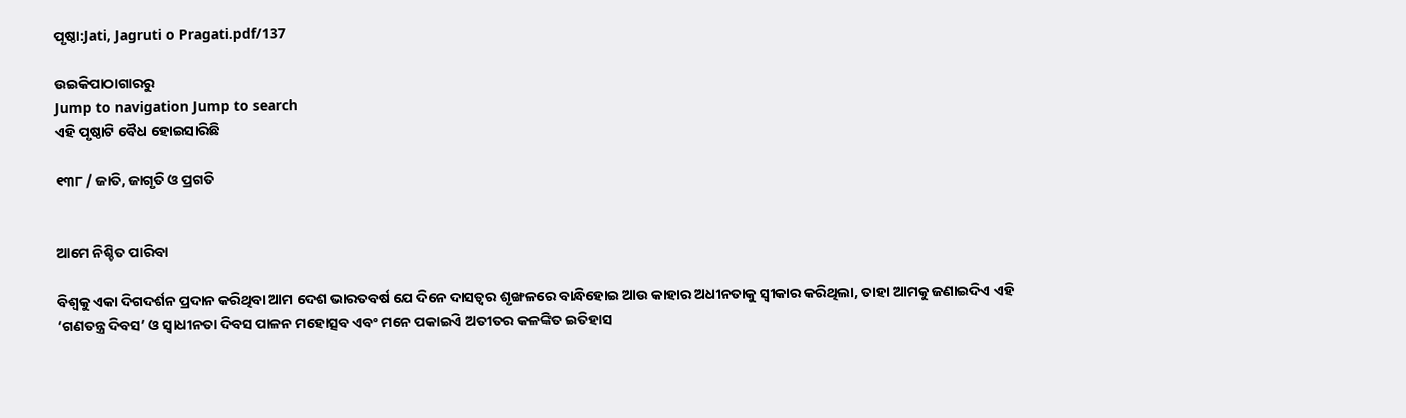ପୃଷ୍ଠା:Jati, Jagruti o Pragati.pdf/137

ଉଇକିପାଠାଗାର‌ରୁ
Jump to navigation Jump to search
ଏହି ପୃଷ୍ଠାଟି ବୈଧ ହୋଇସାରିଛି

୧୩୮ / ଜାତି, ଜାଗୃତି ଓ ପ୍ରଗତି


ଆମେ ନିଶ୍ଚିତ ପାରିବା

ବିଶ୍ୱକୁ ଏକା ଦିଗଦର୍ଶନ ପ୍ରଦାନ କରିଥିବା ଆମ ଦେଶ ଭାରତବର୍ଷ ଯେ ଦିନେ ଦାସତ୍ୱର ଶୃଙ୍ଖଳରେ ବାନ୍ଧିହୋଇ ଆଉ କାହାର ଅଧୀନତାକୁ ସ୍ୱୀକାର କରିଥିଲା, ତାହା ଆମକୁ ଜଣାଇଦିଏ ଏହି ‘ଗଣତନ୍ତ୍ର ଦିବସ’ ଓ ସ୍ୱାଧୀନତା ଦିବସ ପାଳନ ମହୋତ୍ସବ ଏବଂ ମନେ ପକାଇିଏ ଅତୀତର କଳଙ୍କିତ ଇତିହାସ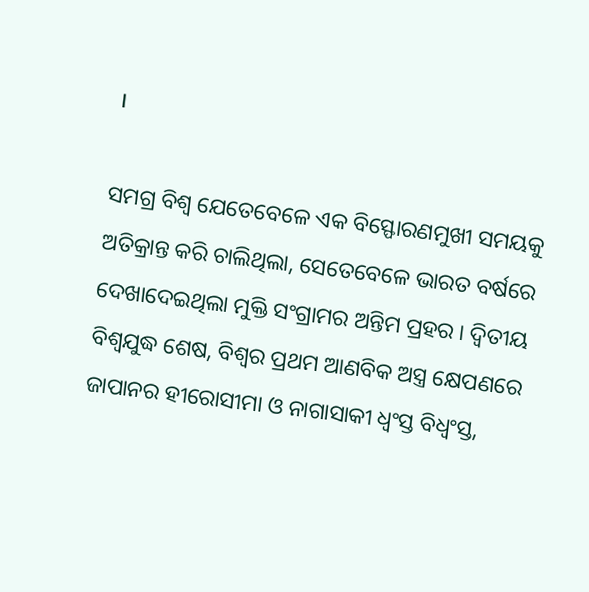।

ସମଗ୍ର ବିଶ୍ୱ ଯେତେବେଳେ ଏକ ବିସ୍ଫୋରଣମୁଖୀ ସମୟକୁ ଅତିକ୍ରାନ୍ତ କରି ଚାଲିଥିଲା, ସେତେବେଳେ ଭାରତ ବର୍ଷରେ ଦେଖାଦେଇଥିଲା ମୁକ୍ତି ସଂଗ୍ରାମର ଅନ୍ତିମ ପ୍ରହର । ଦ୍ୱିତୀୟ ବିଶ୍ୱଯୁଦ୍ଧ ଶେଷ, ବିଶ୍ୱର ପ୍ରଥମ ଆଣବିକ ଅସ୍ତ୍ର କ୍ଷେପଣରେ ଜାପାନର ହୀରୋସୀମା ଓ ନାଗାସାକୀ ଧ୍ୱଂସ୍ତ ବିଧ୍ୱଂସ୍ତ,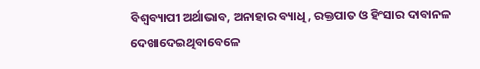ବିଶ୍ୱବ୍ୟାପୀ ଅର୍ଥାଭାବ, ଅନାହାର ବ୍ୟାଧି, ରକ୍ତପାତ ଓ ହିଂସାର ଦାବାନଳ ଦେଖାଦେଇଥିବାବେଳେ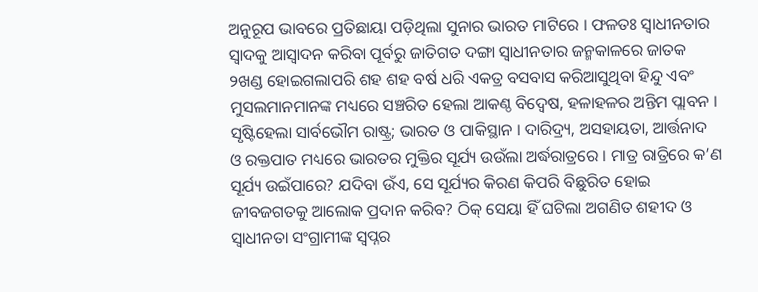ଅନୁରୂପ ଭାବରେ ପ୍ରତିଛାୟା ପଡ଼ିଥିଲା ସୁନାର ଭାରତ ମାଟିରେ । ଫଳତଃ ସ୍ୱାଧୀନତାର ସ୍ୱାଦକୁ ଆସ୍ୱାଦନ କରିବା ପୂର୍ବରୁ ଜାତିଗତ ଦଙ୍ଗା ସ୍ୱାଧୀନତାର ଜନ୍ମକାଳରେ ଜାତକ ୨ଖଣ୍ଡ ହୋଇଗଲାପରି ଶହ ଶହ ବର୍ଷ ଧରି ଏକତ୍ର ବସବାସ କରିଆସୁଥିବା ହିନ୍ଦୁ ଏବଂ ମୁସଲମାନମାନଙ୍କ ମଧ୍ୟରେ ସଞ୍ଚରିତ ହେଲା ଆକଣ୍ଠ ବିଦ୍ୱେଷ, ହଳାହଳର ଅନ୍ତିମ ପ୍ଲାବନ । ସୃଷ୍ଟିହେଲା ସାର୍ବଭୌମ ରାଷ୍ଟ୍ର; ଭାରତ ଓ ପାକିସ୍ଥାନ । ଦାରିଦ୍ର୍ୟ, ଅସହାୟତା, ଆର୍ତ୍ତନାଦ ଓ ରକ୍ତପାତ ମଧ୍ୟରେ ଭାରତର ମୁକ୍ତିର ସୂର୍ଯ୍ୟ ଉଉଁଲା ଅର୍ଦ୍ଧରାତ୍ରରେ । ମାତ୍ର ରାତ୍ରିରେ କ’ଣ ସୂର୍ଯ୍ୟ ଉଇଁପାରେ? ଯଦିବା ଉଁଏ, ସେ ସୂର୍ଯ୍ୟର କିରଣ କିପରି ବିଛୁରିତ ହୋଇ ଜୀବଜଗତକୁ ଆଲୋକ ପ୍ରଦାନ କରିବ? ଠିକ୍ ସେୟା ହିଁ ଘଟିଲା ଅଗଣିତ ଶହୀଦ ଓ ସ୍ୱାଧୀନତା ସଂଗ୍ରାମୀଙ୍କ ସ୍ୱପ୍ନର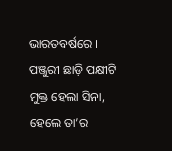ଭାରତବର୍ଷରେ । ପଞ୍ଜୁରୀ ଛାଡ଼ି ପକ୍ଷୀଟି ମୁକ୍ତ ହେଲା ସିନା, ହେଲେ ତା’ର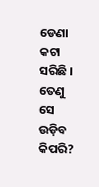ଡେଣା କଟା ସରିଛି । ତେଣୁ ସେ ଉଡ଼ିବ କିପରି?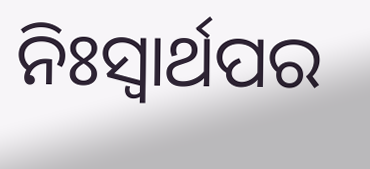ନିଃସ୍ୱାର୍ଥପର